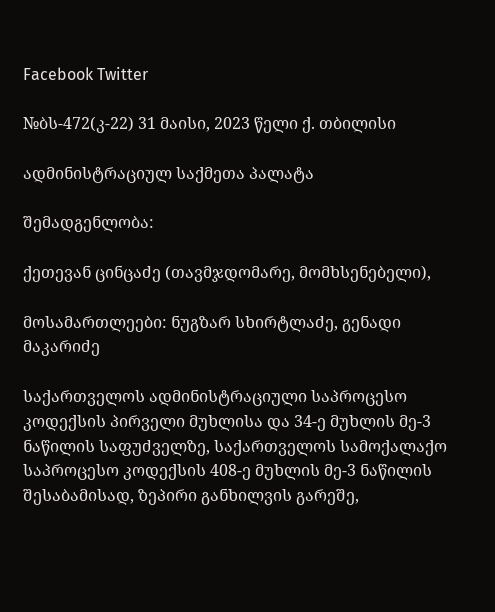Facebook Twitter

№ბს-472(კ-22) 31 მაისი, 2023 წელი ქ. თბილისი

ადმინისტრაციულ საქმეთა პალატა

შემადგენლობა:

ქეთევან ცინცაძე (თავმჯდომარე, მომხსენებელი),

მოსამართლეები: ნუგზარ სხირტლაძე, გენადი მაკარიძე

საქართველოს ადმინისტრაციული საპროცესო კოდექსის პირველი მუხლისა და 34-ე მუხლის მე-3 ნაწილის საფუძველზე, საქართველოს სამოქალაქო საპროცესო კოდექსის 408-ე მუხლის მე-3 ნაწილის შესაბამისად, ზეპირი განხილვის გარეშე,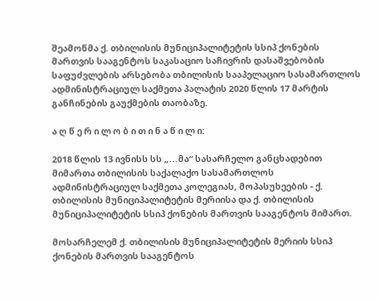შეამოწმა ქ. თბილისის მუნიციპალიტეტის სსიპ ქონების მართვის სააგენტოს საკასაციო საჩივრის დასაშვებობის საფუძვლების არსებობა თბილისის სააპელაციო სასამართლოს ადმინისტრაციულ საქმეთა პალატის 2020 წლის 17 მარტის განჩინების გაუქმების თაობაზე.

ა ღ წ ე რ ი ლ ო ბ ი თ ი ნ ა წ ი ლ ი:

2018 წლის 13 ივნისს სს „...მა“ სასარჩელო განცხადებით მიმართა თბილისის საქალაქო სასამართლოს ადმინისტრაციულ საქმეთა კოლეგიას, მოპასუხეების - ქ. თბილისის მუნიციპალიტეტის მერიისა და ქ. თბილისის მუნიციპალიტეტის სსიპ ქონების მართვის სააგენტოს მიმართ.

მოსარჩელემ ქ. თბილისის მუნიციპალიტეტის მერიის სსიპ ქონების მართვის სააგენტოს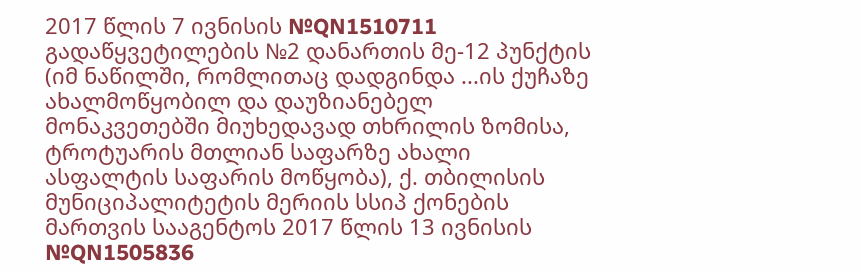2017 წლის 7 ივნისის №QN1510711 გადაწყვეტილების №2 დანართის მე-12 პუნქტის (იმ ნაწილში, რომლითაც დადგინდა ...ის ქუჩაზე ახალმოწყობილ და დაუზიანებელ მონაკვეთებში მიუხედავად თხრილის ზომისა, ტროტუარის მთლიან საფარზე ახალი ასფალტის საფარის მოწყობა), ქ. თბილისის მუნიციპალიტეტის მერიის სსიპ ქონების მართვის სააგენტოს 2017 წლის 13 ივნისის №QN1505836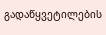გადაწყვეტილების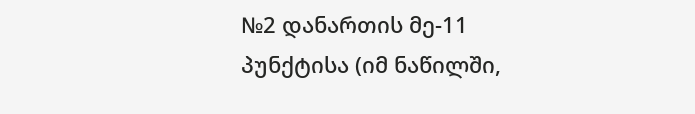№2 დანართის მე-11 პუნქტისა (იმ ნაწილში,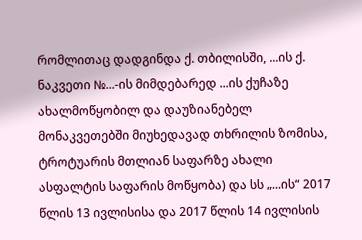რომლითაც დადგინდა ქ. თბილისში, ...ის ქ. ნაკვეთი №...-ის მიმდებარედ ...ის ქუჩაზე ახალმოწყობილ და დაუზიანებელ მონაკვეთებში მიუხედავად თხრილის ზომისა, ტროტუარის მთლიან საფარზე ახალი ასფალტის საფარის მოწყობა) და სს „...ის“ 2017 წლის 13 ივლისისა და 2017 წლის 14 ივლისის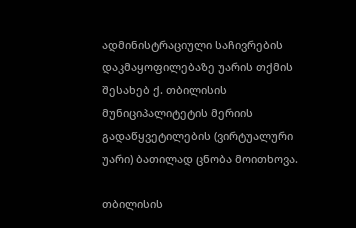ადმინისტრაციული საჩივრების დაკმაყოფილებაზე უარის თქმის შესახებ ქ. თბილისის მუნიციპალიტეტის მერიის გადაწყვეტილების (ვირტუალური უარი) ბათილად ცნობა მოითხოვა.

თბილისის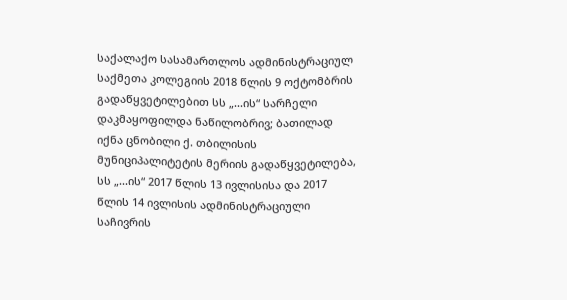საქალაქო სასამართლოს ადმინისტრაციულ საქმეთა კოლეგიის 2018 წლის 9 ოქტომბრის გადაწყვეტილებით სს „...ის“ სარჩელი დაკმაყოფილდა ნაწილობრივ; ბათილად იქნა ცნობილი ქ. თბილისის მუნიციპალიტეტის მერიის გადაწყვეტილება, სს „...ის“ 2017 წლის 13 ივლისისა და 2017 წლის 14 ივლისის ადმინისტრაციული საჩივრის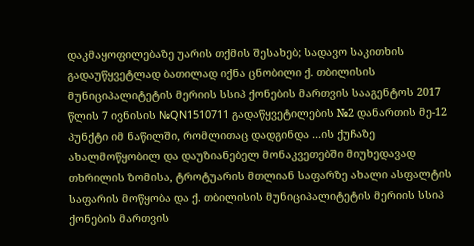დაკმაყოფილებაზე უარის თქმის შესახებ; სადავო საკითხის გადაუწყვეტლად ბათილად იქნა ცნობილი ქ. თბილისის მუნიციპალიტეტის მერიის სსიპ ქონების მართვის სააგენტოს 2017 წლის 7 ივნისის №QN1510711 გადაწყვეტილების №2 დანართის მე-12 პუნქტი იმ ნაწილში, რომლითაც დადგინდა ...ის ქუჩაზე ახალმოწყობილ და დაუზიანებელ მონაკვეთებში მიუხედავად თხრილის ზომისა, ტროტუარის მთლიან საფარზე ახალი ასფალტის საფარის მოწყობა და ქ. თბილისის მუნიციპალიტეტის მერიის სსიპ ქონების მართვის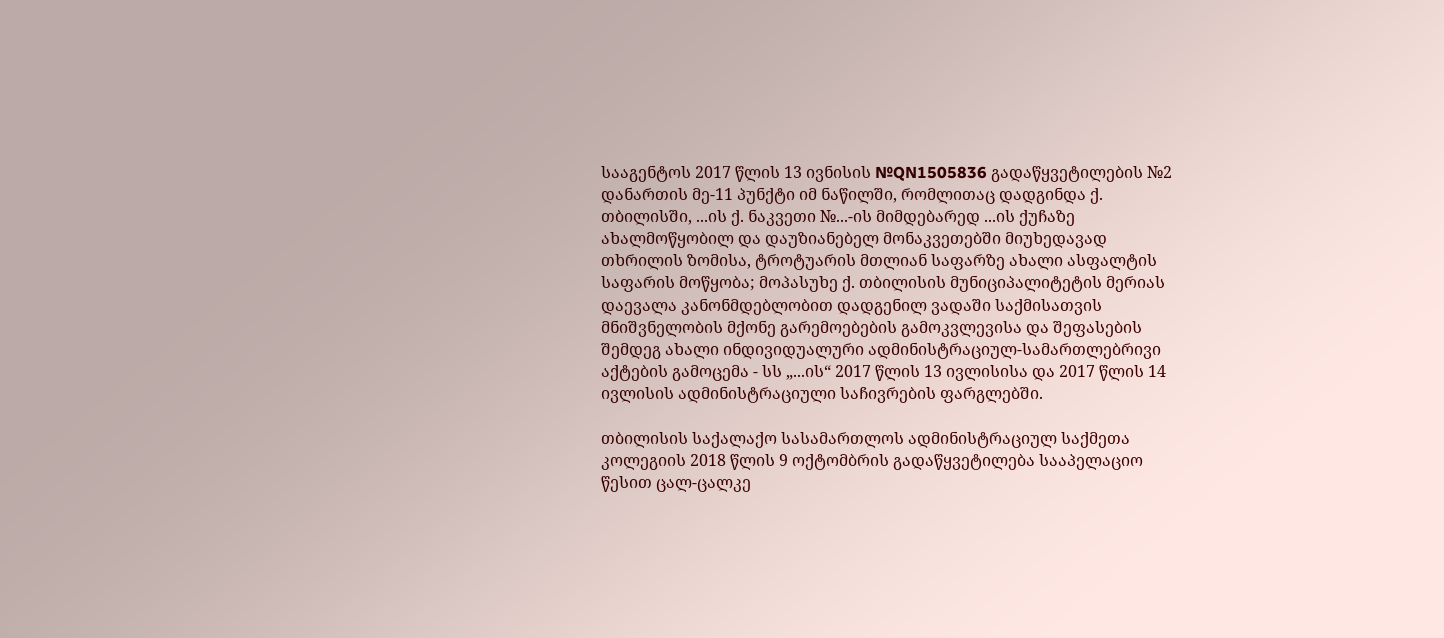სააგენტოს 2017 წლის 13 ივნისის №QN1505836 გადაწყვეტილების №2 დანართის მე-11 პუნქტი იმ ნაწილში, რომლითაც დადგინდა ქ. თბილისში, ...ის ქ. ნაკვეთი №...-ის მიმდებარედ ...ის ქუჩაზე ახალმოწყობილ და დაუზიანებელ მონაკვეთებში მიუხედავად თხრილის ზომისა, ტროტუარის მთლიან საფარზე ახალი ასფალტის საფარის მოწყობა; მოპასუხე ქ. თბილისის მუნიციპალიტეტის მერიას დაევალა კანონმდებლობით დადგენილ ვადაში საქმისათვის მნიშვნელობის მქონე გარემოებების გამოკვლევისა და შეფასების შემდეგ ახალი ინდივიდუალური ადმინისტრაციულ-სამართლებრივი აქტების გამოცემა - სს „...ის“ 2017 წლის 13 ივლისისა და 2017 წლის 14 ივლისის ადმინისტრაციული საჩივრების ფარგლებში.

თბილისის საქალაქო სასამართლოს ადმინისტრაციულ საქმეთა კოლეგიის 2018 წლის 9 ოქტომბრის გადაწყვეტილება სააპელაციო წესით ცალ-ცალკე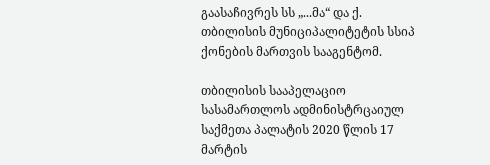გაასაჩივრეს სს „...მა“ და ქ. თბილისის მუნიციპალიტეტის სსიპ ქონების მართვის სააგენტომ.

თბილისის სააპელაციო სასამართლოს ადმინისტრცაიულ საქმეთა პალატის 2020 წლის 17 მარტის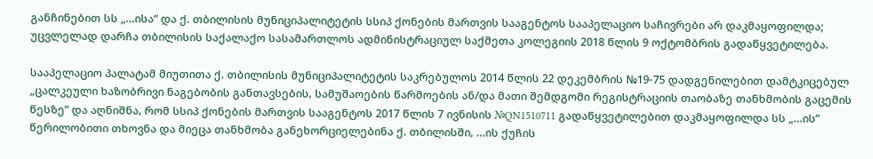განჩინებით სს „...ისა“ და ქ. თბილისის მუნიციპალიტეტის სსიპ ქონების მართვის სააგენტოს სააპელაციო საჩივრები არ დაკმაყოფილდა; უცვლელად დარჩა თბილისის საქალაქო სასამართლოს ადმინისტრაციულ საქმეთა კოლეგიის 2018 წლის 9 ოქტომბრის გადაწყვეტილება.

სააპელაციო პალატამ მიუთითა ქ. თბილისის მუნიციპალიტეტის საკრებულოს 2014 წლის 22 დეკემბრის №19-75 დადგენილებით დამტკიცებულ „ცალკეული ხაზობრივი ნაგებობის განთავსების, სამუშაოების წარმოების ან/და მათი შემდგომი რეგისტრაციის თაობაზე თანხმობის გაცემის წესზე” და აღნიშნა, რომ სსიპ ქონების მართვის სააგენტოს 2017 წლის 7 ივნისის №QN1510711 გადაწყვეტილებით დაკმაყოფილდა სს „...ის” წერილობითი თხოვნა და მიეცა თანხმობა განეხორციელებინა ქ. თბილისში, ...ის ქუჩის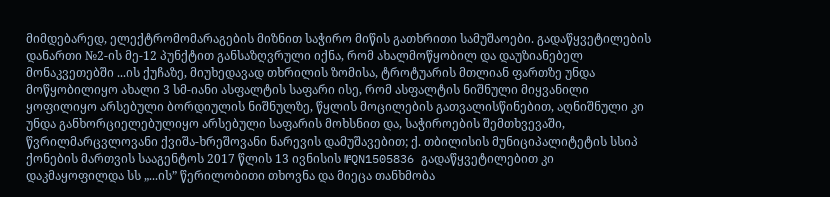მიმდებარედ, ელექტრომომარაგების მიზნით საჭირო მიწის გათხრითი სამუშაოები. გადაწყვეტილების დანართი №2-ის მე-12 პუნქტით განსაზღვრული იქნა, რომ ახალმოწყობილ და დაუზიანებელ მონაკვეთებში ...ის ქუჩაზე, მიუხედავად თხრილის ზომისა, ტროტუარის მთლიან ფართზე უნდა მოწყობილიყო ახალი 3 სმ-იანი ასფალტის საფარი ისე, რომ ასფალტის ნიშნული მიყვანილი ყოფილიყო არსებული ბორდიულის ნიშნულზე, წყლის მოცილების გათვალისწინებით, აღნიშნული კი უნდა განხორციელებულიყო არსებული საფარის მოხსნით და, საჭიროების შემთხვევაში, წვრილმარცვლოვანი ქვიშა-ხრეშოვანი ნარევის დამუშავებით; ქ. თბილისის მუნიციპალიტეტის სსიპ ქონების მართვის სააგენტოს 2017 წლის 13 ივნისის №QN1505836 გადაწყვეტილებით კი დაკმაყოფილდა სს „...ის” წერილობითი თხოვნა და მიეცა თანხმობა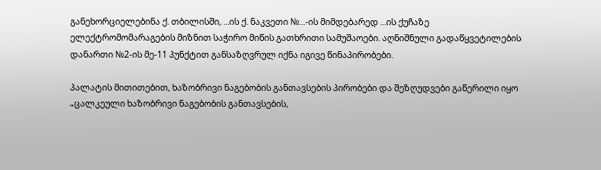განეხორციელებინა ქ. თბილისში, ...ის ქ. ნაკვეთი №...-ის მიმდებარედ ...ის ქუჩაზე ელექტრომომარაგების მიზნით საჭირო მიწის გათხრითი სამუშაოები. აღნიშნული გადაწყვეტილების დანართი №2-ის მე-11 პუნქტით განსაზღვრულ იქნა იგივე წინაპირობები.

პალატის მითითებით, ხაზობრივი ნაგებობის განთავსების პირობები და შეზღუდვები გაწერილი იყო „ცალკეული ხაზობრივი ნაგებობის განთავსების,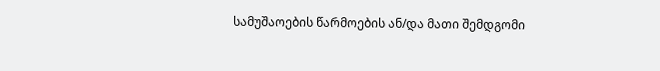სამუშაოების წარმოების ან/და მათი შემდგომი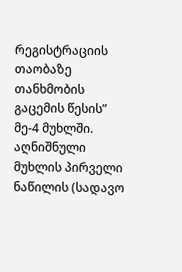რეგისტრაციის თაობაზე თანხმობის გაცემის წესის” მე-4 მუხლში. აღნიშნული მუხლის პირველი ნაწილის (სადავო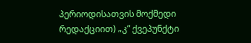პერიოდისათვის მოქმედი რედაქციით) „კ“ ქვეპუნქტი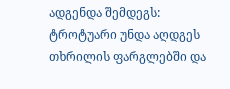ადგენდა შემდეგს: ტროტუარი უნდა აღდგეს თხრილის ფარგლებში და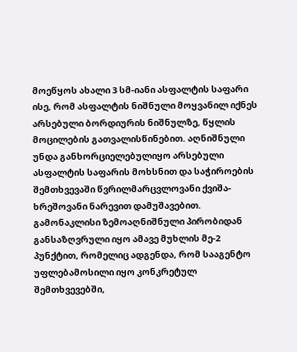მოეწყოს ახალი 3 სმ-იანი ასფალტის საფარი ისე, რომ ასფალტის ნიშნული მოყვანილ იქნეს არსებული ბორდიურის ნიშნულზე, წყლის მოცილების გათვალისწინებით. აღნიშნული უნდა განხორციელებულიყო არსებული ასფალტის საფარის მოხსნით და საჭიროების შემთხვევაში წვრილმარცვლოვანი ქვიშა-ხრეშოვანი ნარევით დამუშავებით. გამონაკლისი ზემოაღნიშნული პირობიდან განსაზღვრული იყო ამავე მუხლის მე-2 პუნქტით, რომელიც ადგენდა, რომ სააგენტო უფლებამოსილი იყო კონკრეტულ შემთხვევებში,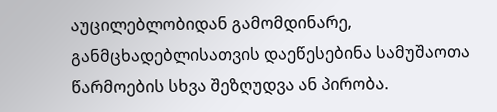აუცილებლობიდან გამომდინარე, განმცხადებლისათვის დაეწესებინა სამუშაოთა წარმოების სხვა შეზღუდვა ან პირობა.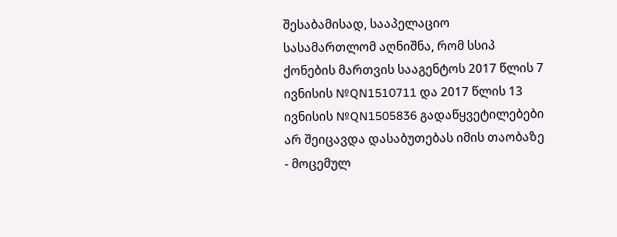შესაბამისად, სააპელაციო სასამართლომ აღნიშნა, რომ სსიპ ქონების მართვის სააგენტოს 2017 წლის 7 ივნისის №QN1510711 და 2017 წლის 13 ივნისის №QN1505836 გადაწყვეტილებები არ შეიცავდა დასაბუთებას იმის თაობაზე - მოცემულ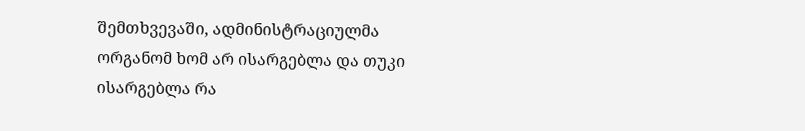შემთხვევაში, ადმინისტრაციულმა ორგანომ ხომ არ ისარგებლა და თუკი ისარგებლა რა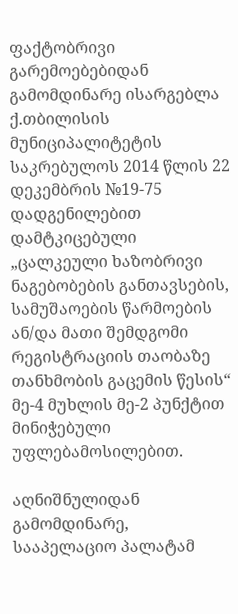ფაქტობრივი გარემოებებიდან გამომდინარე ისარგებლა ქ.თბილისის მუნიციპალიტეტის საკრებულოს 2014 წლის 22 დეკემბრის №19-75 დადგენილებით დამტკიცებული „ცალკეული ხაზობრივი ნაგებობების განთავსების, სამუშაოების წარმოების ან/და მათი შემდგომი რეგისტრაციის თაობაზე თანხმობის გაცემის წესის“ მე-4 მუხლის მე-2 პუნქტით მინიჭებული უფლებამოსილებით.

აღნიშნულიდან გამომდინარე, სააპელაციო პალატამ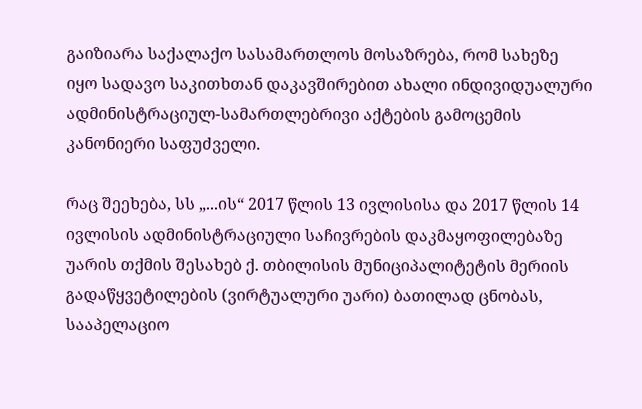გაიზიარა საქალაქო სასამართლოს მოსაზრება, რომ სახეზე იყო სადავო საკითხთან დაკავშირებით ახალი ინდივიდუალური ადმინისტრაციულ-სამართლებრივი აქტების გამოცემის კანონიერი საფუძველი.

რაც შეეხება, სს „...ის“ 2017 წლის 13 ივლისისა და 2017 წლის 14 ივლისის ადმინისტრაციული საჩივრების დაკმაყოფილებაზე უარის თქმის შესახებ ქ. თბილისის მუნიციპალიტეტის მერიის გადაწყვეტილების (ვირტუალური უარი) ბათილად ცნობას, სააპელაციო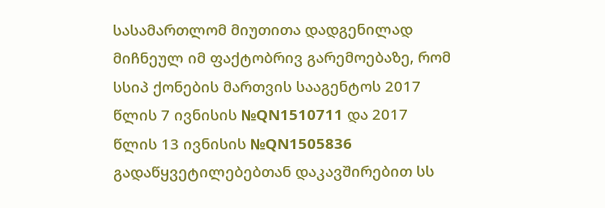სასამართლომ მიუთითა დადგენილად მიჩნეულ იმ ფაქტობრივ გარემოებაზე, რომ სსიპ ქონების მართვის სააგენტოს 2017 წლის 7 ივნისის №QN1510711 და 2017 წლის 13 ივნისის №QN1505836 გადაწყვეტილებებთან დაკავშირებით სს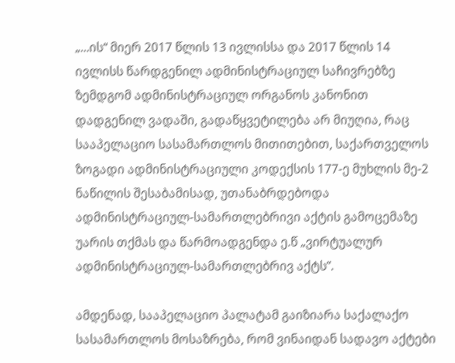„...ის“ მიერ 2017 წლის 13 ივლისსა და 2017 წლის 14 ივლისს წარდგენილ ადმინისტრაციულ საჩივრებზე ზემდგომ ადმინისტრაციულ ორგანოს კანონით დადგენილ ვადაში, გადაწყვეტილება არ მიუღია, რაც სააპელაციო სასამართლოს მითითებით, საქართველოს ზოგადი ადმინისტრაციული კოდექსის 177-ე მუხლის მე-2 ნაწილის შესაბამისად, უთანაბრდებოდა ადმინისტრაციულ-სამართლებრივი აქტის გამოცემაზე უარის თქმას და წარმოადგენდა ე.წ „ვირტუალურ ადმინისტრაციულ-სამართლებრივ აქტს”.

ამდენად, სააპელაციო პალატამ გაიზიარა საქალაქო სასამართლოს მოსაზრება, რომ ვინაიდან სადავო აქტები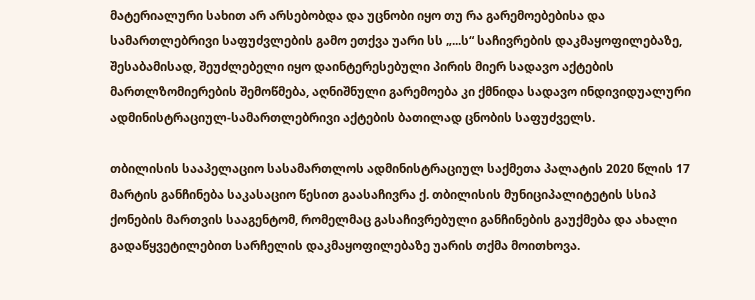მატერიალური სახით არ არსებობდა და უცნობი იყო თუ რა გარემოებებისა და სამართლებრივი საფუძვლების გამო ეთქვა უარი სს „...ს“ საჩივრების დაკმაყოფილებაზე, შესაბამისად, შეუძლებელი იყო დაინტერესებული პირის მიერ სადავო აქტების მართლზომიერების შემოწმება, აღნიშნული გარემოება კი ქმნიდა სადავო ინდივიდუალური ადმინისტრაციულ-სამართლებრივი აქტების ბათილად ცნობის საფუძველს.

თბილისის სააპელაციო სასამართლოს ადმინისტრაციულ საქმეთა პალატის 2020 წლის 17 მარტის განჩინება საკასაციო წესით გაასაჩივრა ქ. თბილისის მუნიციპალიტეტის სსიპ ქონების მართვის სააგენტომ, რომელმაც გასაჩივრებული განჩინების გაუქმება და ახალი გადაწყვეტილებით სარჩელის დაკმაყოფილებაზე უარის თქმა მოითხოვა.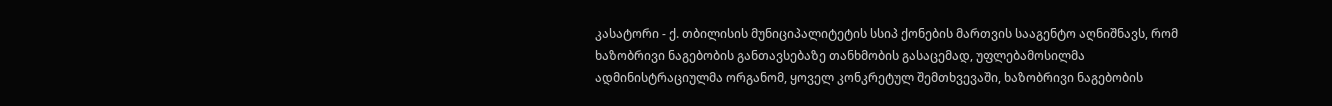კასატორი - ქ. თბილისის მუნიციპალიტეტის სსიპ ქონების მართვის სააგენტო აღნიშნავს, რომ ხაზობრივი ნაგებობის განთავსებაზე თანხმობის გასაცემად, უფლებამოსილმა ადმინისტრაციულმა ორგანომ, ყოველ კონკრეტულ შემთხვევაში, ხაზობრივი ნაგებობის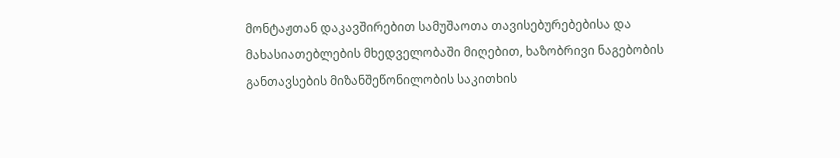მონტაჟთან დაკავშირებით სამუშაოთა თავისებურებებისა და მახასიათებლების მხედველობაში მიღებით, ხაზობრივი ნაგებობის განთავსების მიზანშეწონილობის საკითხის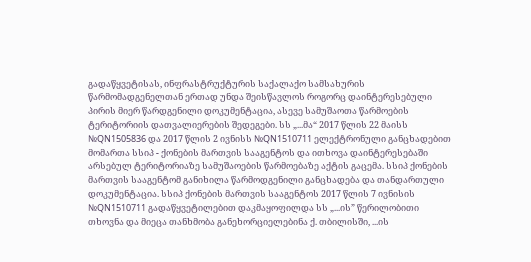გადაწყვეტისას, ინფრასტრუქტურის საქალაქო სამსახურის წარმომადგენელთან ერთად უნდა შეისწავლოს როგორც დაინტერესებული პირის მიერ წარდგენილი დოკუმენტაცია, ასევე სამუშაოთა წარმოების ტერიტორიის დათვალიერების შედეგები. სს „...მა“ 2017 წლის 22 მაისს №QN1505836 და 2017 წლის 2 ივნისს №QN1510711 ელექტრონული განცხადებით მომართა სსიპ - ქონების მართვის სააგენტოს და ითხოვა დაინტერესებაში არსებულ ტერიტორიაზე სამუშაოების წარმოებაზე აქტის გაცემა. სსიპ ქონების მართვის სააგენტომ განიხილა წარმოდგენილი განცხადება და თანდართული დოკუმენტაცია. სსიპ ქონების მართვის სააგენტოს 2017 წლის 7 ივნისის №QN1510711 გადაწყვეტილებით დაკმაყოფილდა სს „...ის” წერილობითი თხოვნა და მიეცა თანხმობა განეხორციელებინა ქ. თბილისში, ...ის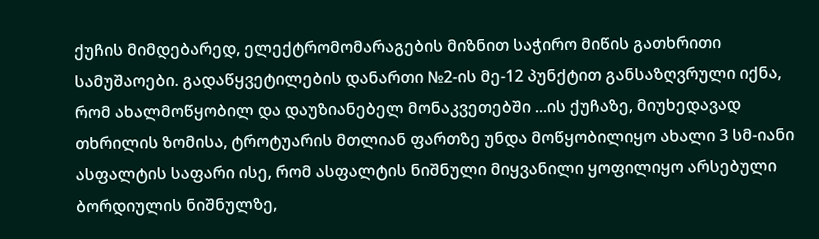ქუჩის მიმდებარედ, ელექტრომომარაგების მიზნით საჭირო მიწის გათხრითი სამუშაოები. გადაწყვეტილების დანართი №2-ის მე-12 პუნქტით განსაზღვრული იქნა, რომ ახალმოწყობილ და დაუზიანებელ მონაკვეთებში ...ის ქუჩაზე, მიუხედავად თხრილის ზომისა, ტროტუარის მთლიან ფართზე უნდა მოწყობილიყო ახალი 3 სმ-იანი ასფალტის საფარი ისე, რომ ასფალტის ნიშნული მიყვანილი ყოფილიყო არსებული ბორდიულის ნიშნულზე,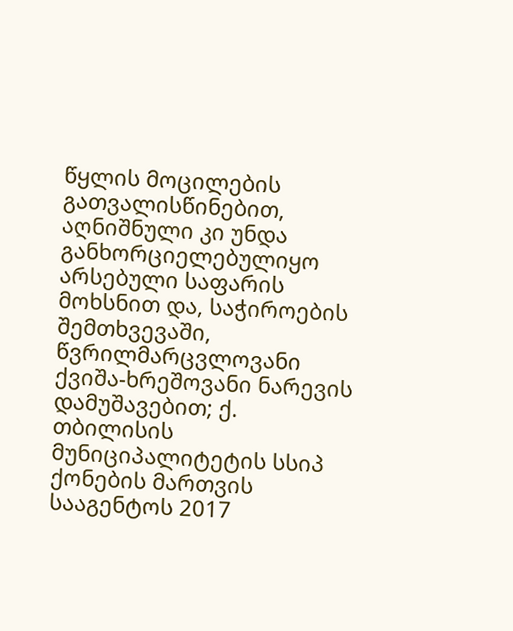წყლის მოცილების გათვალისწინებით, აღნიშნული კი უნდა განხორციელებულიყო არსებული საფარის მოხსნით და, საჭიროების შემთხვევაში, წვრილმარცვლოვანი ქვიშა-ხრეშოვანი ნარევის დამუშავებით; ქ. თბილისის მუნიციპალიტეტის სსიპ ქონების მართვის სააგენტოს 2017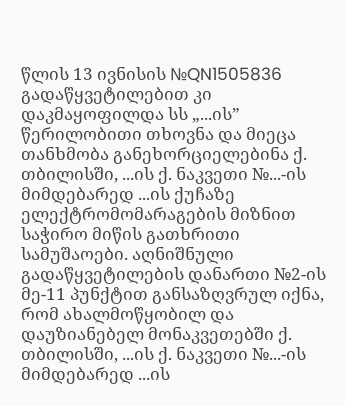წლის 13 ივნისის №QN1505836 გადაწყვეტილებით კი დაკმაყოფილდა სს „...ის” წერილობითი თხოვნა და მიეცა თანხმობა განეხორციელებინა ქ. თბილისში, ...ის ქ. ნაკვეთი №...-ის მიმდებარედ ...ის ქუჩაზე ელექტრომომარაგების მიზნით საჭირო მიწის გათხრითი სამუშაოები. აღნიშნული გადაწყვეტილების დანართი №2-ის მე-11 პუნქტით განსაზღვრულ იქნა, რომ ახალმოწყობილ და დაუზიანებელ მონაკვეთებში ქ. თბილისში, ...ის ქ. ნაკვეთი №...-ის მიმდებარედ ...ის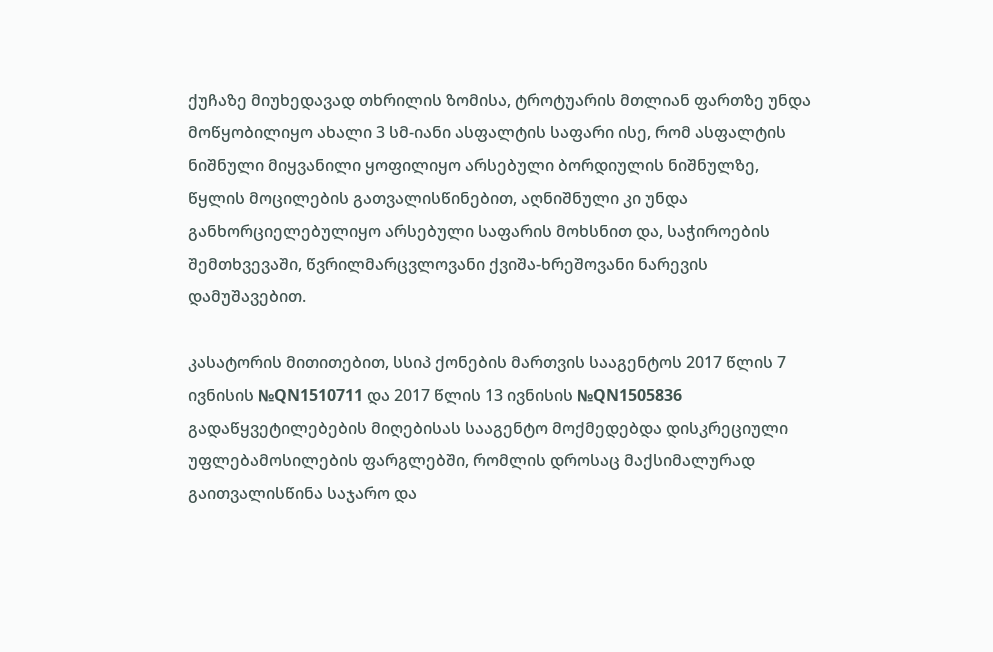ქუჩაზე მიუხედავად თხრილის ზომისა, ტროტუარის მთლიან ფართზე უნდა მოწყობილიყო ახალი 3 სმ-იანი ასფალტის საფარი ისე, რომ ასფალტის ნიშნული მიყვანილი ყოფილიყო არსებული ბორდიულის ნიშნულზე, წყლის მოცილების გათვალისწინებით, აღნიშნული კი უნდა განხორციელებულიყო არსებული საფარის მოხსნით და, საჭიროების შემთხვევაში, წვრილმარცვლოვანი ქვიშა-ხრეშოვანი ნარევის დამუშავებით.

კასატორის მითითებით, სსიპ ქონების მართვის სააგენტოს 2017 წლის 7 ივნისის №QN1510711 და 2017 წლის 13 ივნისის №QN1505836 გადაწყვეტილებების მიღებისას სააგენტო მოქმედებდა დისკრეციული უფლებამოსილების ფარგლებში, რომლის დროსაც მაქსიმალურად გაითვალისწინა საჯარო და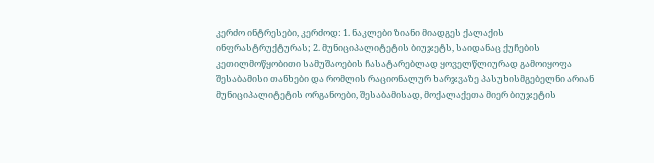კერძო ინტრესები, კერძოდ: 1. ნაკლები ზიანი მიადგეს ქალაქის ინფრასტრუქტურას; 2. მუნიციპალიტეტის ბიუჯეტს, საიდანაც ქუჩების კეთილმოწყობითი სამუშაოების ჩასატარებლად ყოველწლიურად გამოიყოფა შესაბამისი თანხები და რომლის რაციონალურ ხარჯვაზე პასუხისმგებელნი არიან მუნიციპალიტეტის ორგანოები, შესაბამისად, მოქალაქეთა მიერ ბიუჯეტის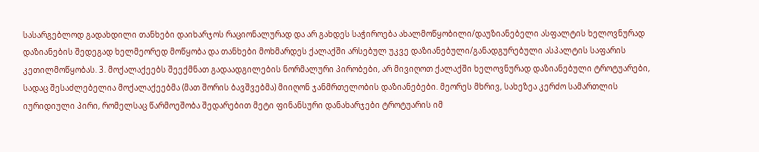სასარგებლოდ გადახდილი თანხები დაიხარჯოს რაციონალურად და არ გახდეს საჭიროება ახალმოწყობილი/დაუზიანებელი ასფალტის ხელოვნურად დაზიანების შედეგად ხელმეორედ მოწყობა და თანხები მოხმარდეს ქალაქში არსებულ უკვე დაზიანებული/განადგურებული ასპალტის საფარის კეთილმოწყობას. 3. მოქალაქეებს შეექმნათ გადაადგილების ნორმალური პირობები, არ მივიღოთ ქალაქში ხელოვნურად დაზიანებული ტროტუარები, სადაც შესაძლებელია მოქალაქეებმა (მათ შორის ბავშვებმა) მიიღონ ჯანმრთელობის დაზიანებები. მეორეს მხრივ, სახეზეა კერძო სამართლის იურიდიული პირი, რომელსაც წარმოეშობა შედარებით მეტი ფინანსური დანახარჯები ტროტუარის იმ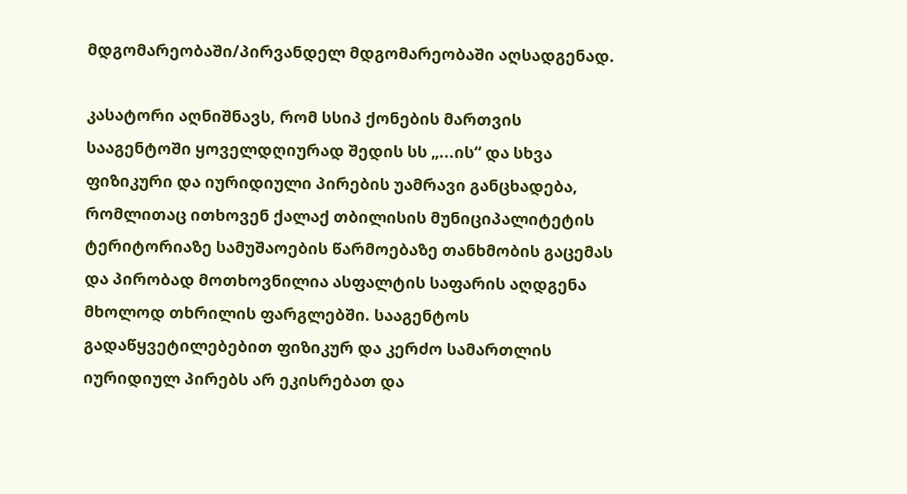მდგომარეობაში/პირვანდელ მდგომარეობაში აღსადგენად.

კასატორი აღნიშნავს, რომ სსიპ ქონების მართვის სააგენტოში ყოველდღიურად შედის სს „...ის“ და სხვა ფიზიკური და იურიდიული პირების უამრავი განცხადება, რომლითაც ითხოვენ ქალაქ თბილისის მუნიციპალიტეტის ტერიტორიაზე სამუშაოების წარმოებაზე თანხმობის გაცემას და პირობად მოთხოვნილია ასფალტის საფარის აღდგენა მხოლოდ თხრილის ფარგლებში. სააგენტოს გადაწყვეტილებებით ფიზიკურ და კერძო სამართლის იურიდიულ პირებს არ ეკისრებათ და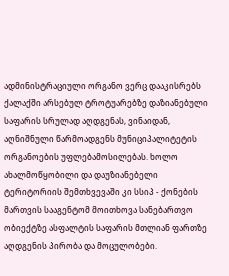ადმინისტრაციული ორგანო ვერც დააკისრებს ქალაქში არსებულ ტროტუარებზე დაზიანებული საფარის სრულად აღდგენას, ვინაიდან, აღნიშნული წარმოადგენს მუნიციპალიტეტის ორგანოების უფლებამოსილებას. ხოლო ახალმოწყობილი და დაუზიანებელი ტერიტორიის შემთხვევაში კი სსიპ - ქონების მართვის სააგენტომ მოითხოვა სანებართვო ობიექტზე ასფალტის საფარის მთლიან ფართზე აღდგენის პირობა და მოცულობები.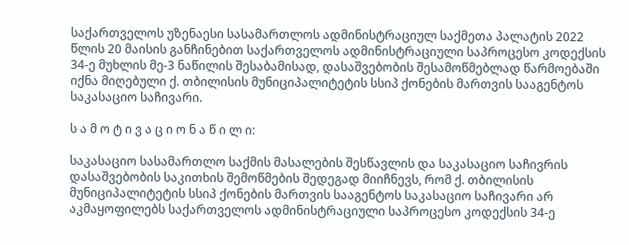საქართველოს უზენაესი სასამართლოს ადმინისტრაციულ საქმეთა პალატის 2022 წლის 20 მაისის განჩინებით საქართველოს ადმინისტრაციული საპროცესო კოდექსის 34-ე მუხლის მე-3 ნაწილის შესაბამისად, დასაშვებობის შესამოწმებლად წარმოებაში იქნა მიღებული ქ. თბილისის მუნიციპალიტეტის სსიპ ქონების მართვის სააგენტოს საკასაციო საჩივარი.

ს ა მ ო ტ ი ვ ა ც ი ო ნ ა წ ი ლ ი:

საკასაციო სასამართლო საქმის მასალების შესწავლის და საკასაციო საჩივრის დასაშვებობის საკითხის შემოწმების შედეგად მიიჩნევს, რომ ქ. თბილისის მუნიციპალიტეტის სსიპ ქონების მართვის სააგენტოს საკასაციო საჩივარი არ აკმაყოფილებს საქართველოს ადმინისტრაციული საპროცესო კოდექსის 34-ე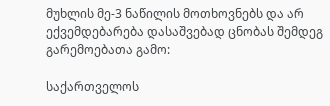მუხლის მე-3 ნაწილის მოთხოვნებს და არ ექვემდებარება დასაშვებად ცნობას შემდეგ გარემოებათა გამო:

საქართველოს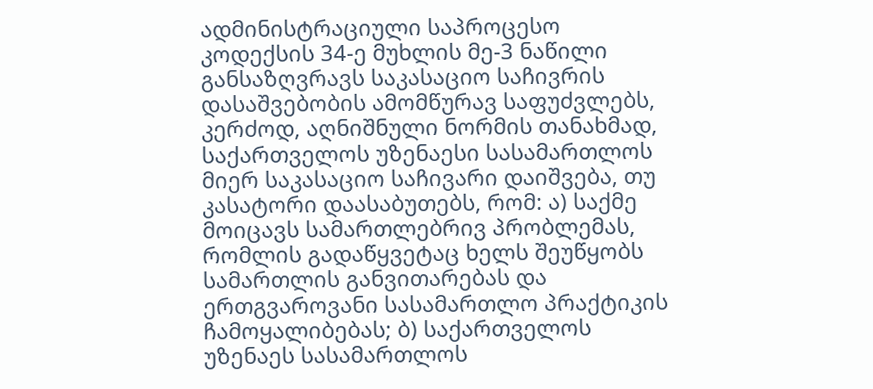ადმინისტრაციული საპროცესო კოდექსის 34-ე მუხლის მე-3 ნაწილი განსაზღვრავს საკასაციო საჩივრის დასაშვებობის ამომწურავ საფუძვლებს, კერძოდ, აღნიშნული ნორმის თანახმად, საქართველოს უზენაესი სასამართლოს მიერ საკასაციო საჩივარი დაიშვება, თუ კასატორი დაასაბუთებს, რომ: ა) საქმე მოიცავს სამართლებრივ პრობლემას, რომლის გადაწყვეტაც ხელს შეუწყობს სამართლის განვითარებას და ერთგვაროვანი სასამართლო პრაქტიკის ჩამოყალიბებას; ბ) საქართველოს უზენაეს სასამართლოს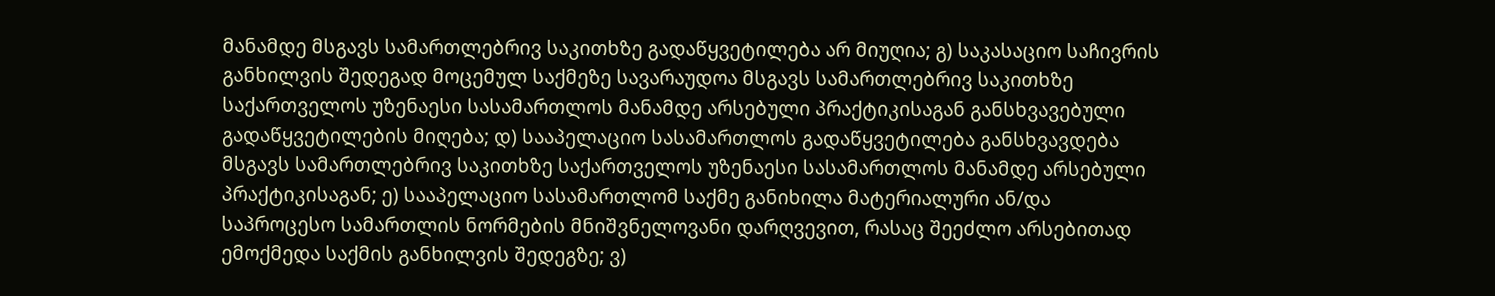მანამდე მსგავს სამართლებრივ საკითხზე გადაწყვეტილება არ მიუღია; გ) საკასაციო საჩივრის განხილვის შედეგად მოცემულ საქმეზე სავარაუდოა მსგავს სამართლებრივ საკითხზე საქართველოს უზენაესი სასამართლოს მანამდე არსებული პრაქტიკისაგან განსხვავებული გადაწყვეტილების მიღება; დ) სააპელაციო სასამართლოს გადაწყვეტილება განსხვავდება მსგავს სამართლებრივ საკითხზე საქართველოს უზენაესი სასამართლოს მანამდე არსებული პრაქტიკისაგან; ე) სააპელაციო სასამართლომ საქმე განიხილა მატერიალური ან/და საპროცესო სამართლის ნორმების მნიშვნელოვანი დარღვევით, რასაც შეეძლო არსებითად ემოქმედა საქმის განხილვის შედეგზე; ვ)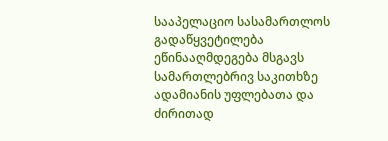სააპელაციო სასამართლოს გადაწყვეტილება ეწინააღმდეგება მსგავს სამართლებრივ საკითხზე ადამიანის უფლებათა და ძირითად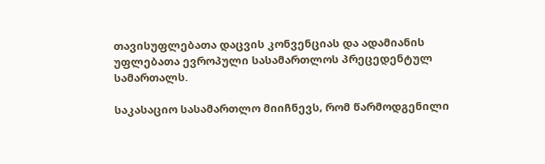თავისუფლებათა დაცვის კონვენციას და ადამიანის უფლებათა ევროპული სასამართლოს პრეცედენტულ სამართალს.

საკასაციო სასამართლო მიიჩნევს, რომ წარმოდგენილი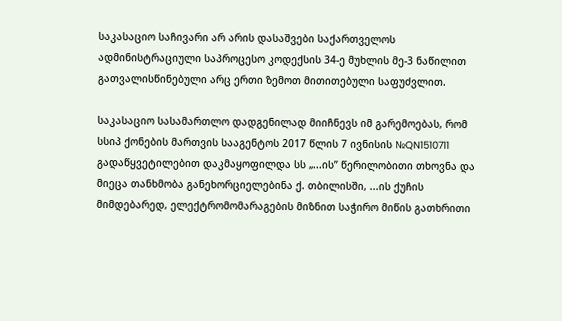საკასაციო საჩივარი არ არის დასაშვები საქართველოს ადმინისტრაციული საპროცესო კოდექსის 34-ე მუხლის მე-3 ნაწილით გათვალისწინებული არც ერთი ზემოთ მითითებული საფუძვლით.

საკასაციო სასამართლო დადგენილად მიიჩნევს იმ გარემოებას, რომ სსიპ ქონების მართვის სააგენტოს 2017 წლის 7 ივნისის №QN1510711 გადაწყვეტილებით დაკმაყოფილდა სს „...ის” წერილობითი თხოვნა და მიეცა თანხმობა განეხორციელებინა ქ. თბილისში, ...ის ქუჩის მიმდებარედ, ელექტრომომარაგების მიზნით საჭირო მიწის გათხრითი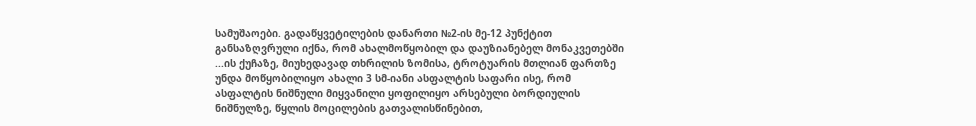სამუშაოები. გადაწყვეტილების დანართი №2-ის მე-12 პუნქტით განსაზღვრული იქნა, რომ ახალმოწყობილ და დაუზიანებელ მონაკვეთებში ...ის ქუჩაზე, მიუხედავად თხრილის ზომისა, ტროტუარის მთლიან ფართზე უნდა მოწყობილიყო ახალი 3 სმ-იანი ასფალტის საფარი ისე, რომ ასფალტის ნიშნული მიყვანილი ყოფილიყო არსებული ბორდიულის ნიშნულზე, წყლის მოცილების გათვალისწინებით,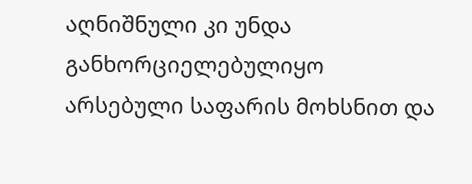აღნიშნული კი უნდა განხორციელებულიყო არსებული საფარის მოხსნით და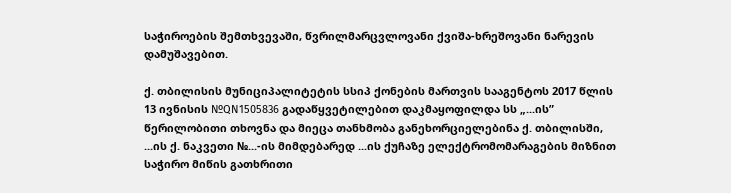საჭიროების შემთხვევაში, წვრილმარცვლოვანი ქვიშა-ხრეშოვანი ნარევის დამუშავებით.

ქ. თბილისის მუნიციპალიტეტის სსიპ ქონების მართვის სააგენტოს 2017 წლის 13 ივნისის №QN1505836 გადაწყვეტილებით დაკმაყოფილდა სს „...ის” წერილობითი თხოვნა და მიეცა თანხმობა განეხორციელებინა ქ. თბილისში, ...ის ქ. ნაკვეთი №...-ის მიმდებარედ ...ის ქუჩაზე ელექტრომომარაგების მიზნით საჭირო მიწის გათხრითი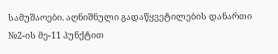სამუშაოები. აღნიშნული გადაწყვეტილების დანართი №2-ის მე-11 პუნქტით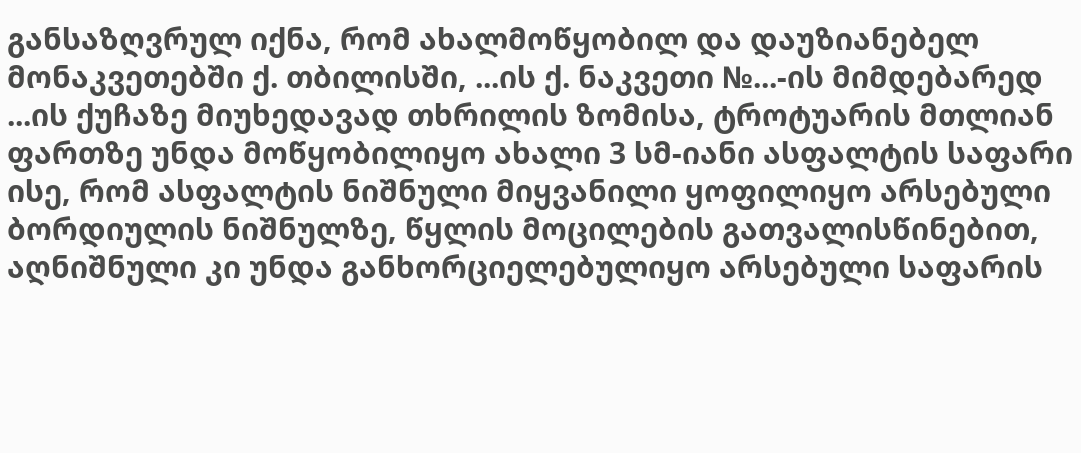განსაზღვრულ იქნა, რომ ახალმოწყობილ და დაუზიანებელ მონაკვეთებში ქ. თბილისში, ...ის ქ. ნაკვეთი №...-ის მიმდებარედ ...ის ქუჩაზე მიუხედავად თხრილის ზომისა, ტროტუარის მთლიან ფართზე უნდა მოწყობილიყო ახალი 3 სმ-იანი ასფალტის საფარი ისე, რომ ასფალტის ნიშნული მიყვანილი ყოფილიყო არსებული ბორდიულის ნიშნულზე, წყლის მოცილების გათვალისწინებით, აღნიშნული კი უნდა განხორციელებულიყო არსებული საფარის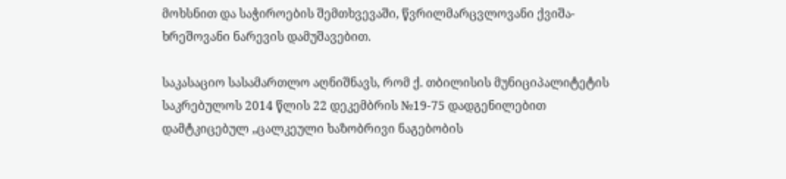მოხსნით და საჭიროების შემთხვევაში, წვრილმარცვლოვანი ქვიშა-ხრეშოვანი ნარევის დამუშავებით.

საკასაციო სასამართლო აღნიშნავს, რომ ქ. თბილისის მუნიციპალიტეტის საკრებულოს 2014 წლის 22 დეკემბრის №19-75 დადგენილებით დამტკიცებულ „ცალკეული ხაზობრივი ნაგებობის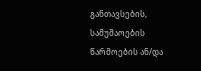განთავსების, სამუშაოების წარმოების ან/და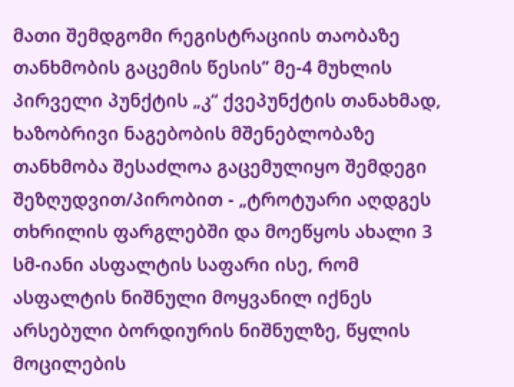მათი შემდგომი რეგისტრაციის თაობაზე თანხმობის გაცემის წესის” მე-4 მუხლის პირველი პუნქტის „კ“ ქვეპუნქტის თანახმად, ხაზობრივი ნაგებობის მშენებლობაზე თანხმობა შესაძლოა გაცემულიყო შემდეგი შეზღუდვით/პირობით - „ტროტუარი აღდგეს თხრილის ფარგლებში და მოეწყოს ახალი 3 სმ-იანი ასფალტის საფარი ისე, რომ ასფალტის ნიშნული მოყვანილ იქნეს არსებული ბორდიურის ნიშნულზე, წყლის მოცილების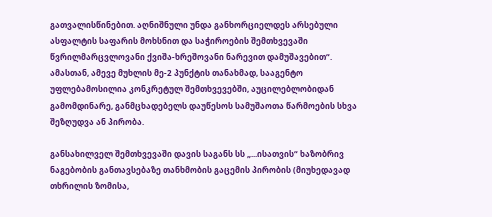გათვალისწინებით. აღნიშნული უნდა განხორციელდეს არსებული ასფალტის საფარის მოხსნით და საჭიროების შემთხვევაში წვრილმარცვლოვანი ქვიშა-ხრეშოვანი ნარევით დამუშავებით“. ამასთან, ამევე მუხლის მე-2 პუნქტის თანახმად, სააგენტო უფლებამოსილია კონკრეტულ შემთხვევებში, აუცილებლობიდან გამომდინარე, განმცხადებელს დაუწესოს სამუშაოთა წარმოების სხვა შეზღუდვა ან პირობა.

განსახილველ შემთხვევაში დავის საგანს სს „...ისათვის“ ხაზობრივ ნაგებობის განთავსებაზე თანხმობის გაცემის პირობის (მიუხედავად თხრილის ზომისა,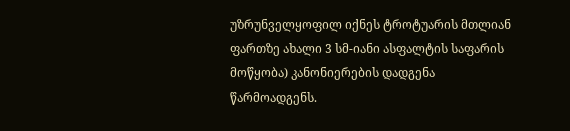უზრუნველყოფილ იქნეს ტროტუარის მთლიან ფართზე ახალი 3 სმ-იანი ასფალტის საფარის მოწყობა) კანონიერების დადგენა წარმოადგენს.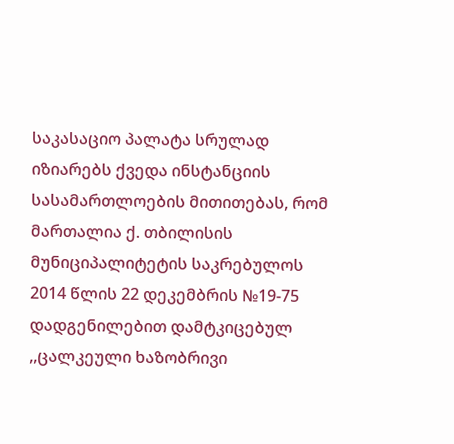საკასაციო პალატა სრულად იზიარებს ქვედა ინსტანციის სასამართლოების მითითებას, რომ მართალია ქ. თბილისის მუნიციპალიტეტის საკრებულოს 2014 წლის 22 დეკემბრის №19-75 დადგენილებით დამტკიცებულ ,,ცალკეული ხაზობრივი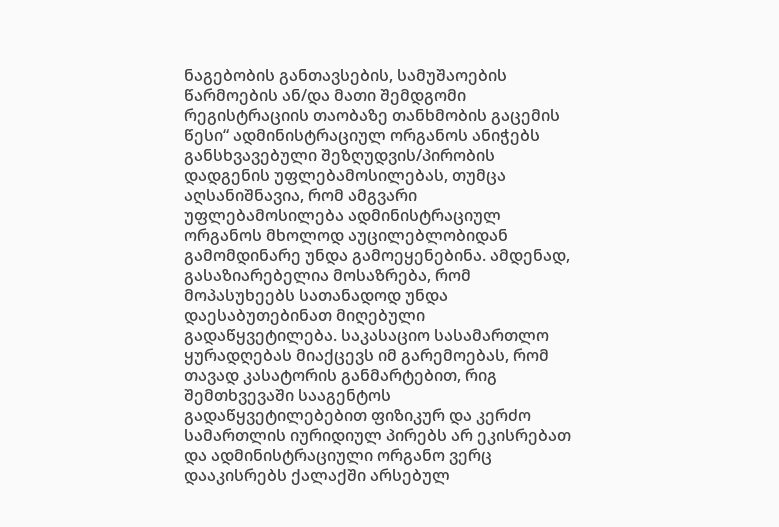ნაგებობის განთავსების, სამუშაოების წარმოების ან/და მათი შემდგომი რეგისტრაციის თაობაზე თანხმობის გაცემის წესი“ ადმინისტრაციულ ორგანოს ანიჭებს განსხვავებული შეზღუდვის/პირობის დადგენის უფლებამოსილებას, თუმცა აღსანიშნავია, რომ ამგვარი უფლებამოსილება ადმინისტრაციულ ორგანოს მხოლოდ აუცილებლობიდან გამომდინარე უნდა გამოეყენებინა. ამდენად, გასაზიარებელია მოსაზრება, რომ მოპასუხეებს სათანადოდ უნდა დაესაბუთებინათ მიღებული გადაწყვეტილება. საკასაციო სასამართლო ყურადღებას მიაქცევს იმ გარემოებას, რომ თავად კასატორის განმარტებით, რიგ შემთხვევაში სააგენტოს გადაწყვეტილებებით ფიზიკურ და კერძო სამართლის იურიდიულ პირებს არ ეკისრებათ და ადმინისტრაციული ორგანო ვერც დააკისრებს ქალაქში არსებულ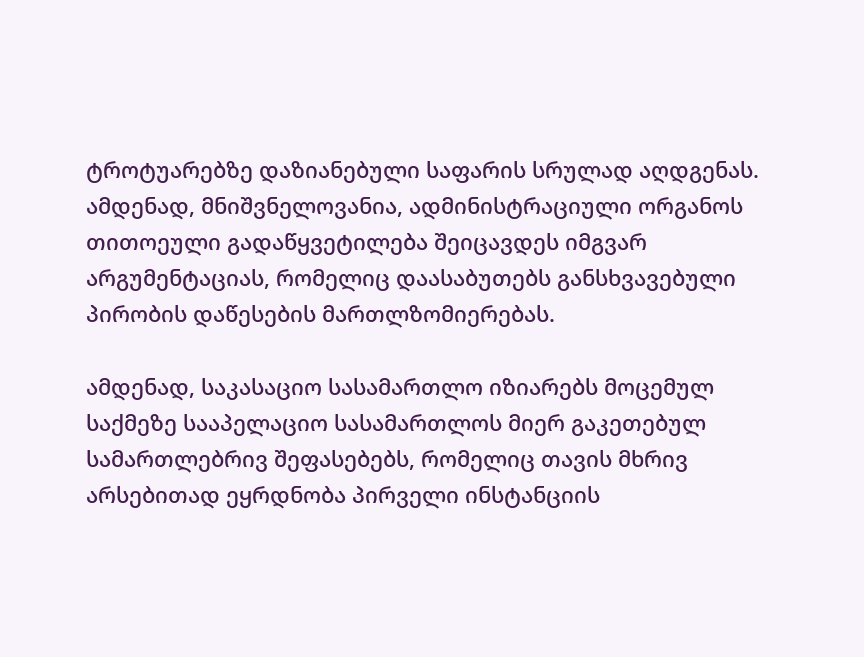ტროტუარებზე დაზიანებული საფარის სრულად აღდგენას. ამდენად, მნიშვნელოვანია, ადმინისტრაციული ორგანოს თითოეული გადაწყვეტილება შეიცავდეს იმგვარ არგუმენტაციას, რომელიც დაასაბუთებს განსხვავებული პირობის დაწესების მართლზომიერებას.

ამდენად, საკასაციო სასამართლო იზიარებს მოცემულ საქმეზე სააპელაციო სასამართლოს მიერ გაკეთებულ სამართლებრივ შეფასებებს, რომელიც თავის მხრივ არსებითად ეყრდნობა პირველი ინსტანციის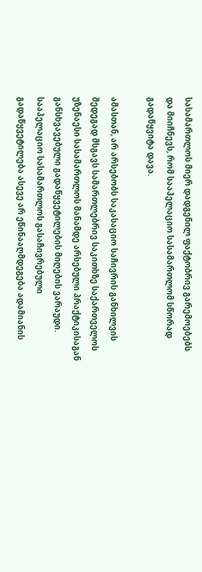სასამართლოს მიერ დადგენილ ფაქტობრივ გარემოებებს და მიიჩნევს, რომ სააპელაციო სასამართლომ სწორად გადაწყვიტა დავა.

ამასთან, არ არსებობს საკასაციო საჩივრის განხილვის შედეგად მსგავს სამართლებრივ საკითხზე საქართველოს უზენაესი სასამართლოს მანამდე არსებული პრაქტიკისაგან განსხვავებული გადაწყვეტილების მიღების ვარაუდი. სააპელაციო სასამართლოს გასაჩივრებული გადაწყვეტილება ასევე არ ეწინააღმდეგება ადამიანის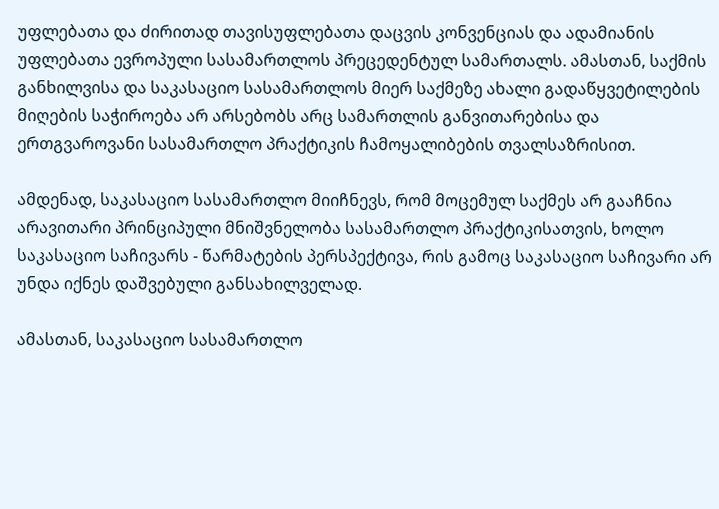უფლებათა და ძირითად თავისუფლებათა დაცვის კონვენციას და ადამიანის უფლებათა ევროპული სასამართლოს პრეცედენტულ სამართალს. ამასთან, საქმის განხილვისა და საკასაციო სასამართლოს მიერ საქმეზე ახალი გადაწყვეტილების მიღების საჭიროება არ არსებობს არც სამართლის განვითარებისა და ერთგვაროვანი სასამართლო პრაქტიკის ჩამოყალიბების თვალსაზრისით.

ამდენად, საკასაციო სასამართლო მიიჩნევს, რომ მოცემულ საქმეს არ გააჩნია არავითარი პრინციპული მნიშვნელობა სასამართლო პრაქტიკისათვის, ხოლო საკასაციო საჩივარს - წარმატების პერსპექტივა, რის გამოც საკასაციო საჩივარი არ უნდა იქნეს დაშვებული განსახილველად.

ამასთან, საკასაციო სასამართლო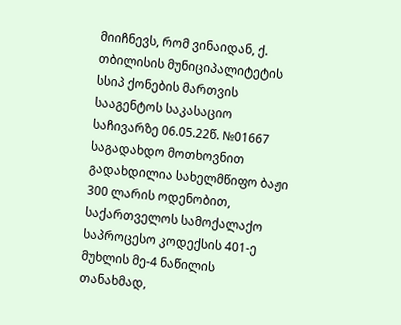მიიჩნევს, რომ ვინაიდან, ქ. თბილისის მუნიციპალიტეტის სსიპ ქონების მართვის სააგენტოს საკასაციო საჩივარზე 06.05.22წ. №01667 საგადახდო მოთხოვნით გადახდილია სახელმწიფო ბაჟი 300 ლარის ოდენობით, საქართველოს სამოქალაქო საპროცესო კოდექსის 401-ე მუხლის მე-4 ნაწილის თანახმად,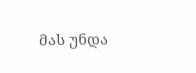მას უნდა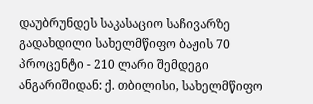დაუბრუნდეს საკასაციო საჩივარზე გადახდილი სახელმწიფო ბაჟის 70 პროცენტი - 210 ლარი შემდეგი ანგარიშიდან: ქ. თბილისი, სახელმწიფო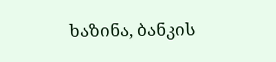ხაზინა, ბანკის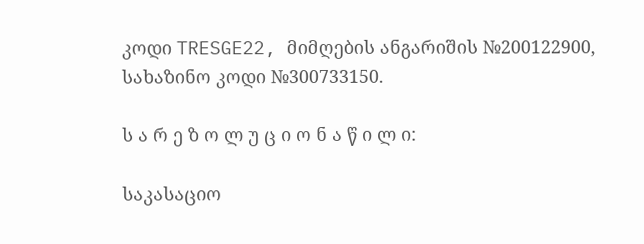კოდი TRESGE22, მიმღების ანგარიშის №200122900, სახაზინო კოდი №300733150.

ს ა რ ე ზ ო ლ უ ც ი ო ნ ა წ ი ლ ი:

საკასაციო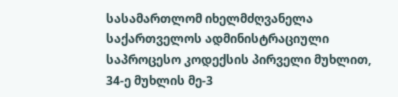სასამართლომ იხელმძღვანელა საქართველოს ადმინისტრაციული საპროცესო კოდექსის პირველი მუხლით, 34-ე მუხლის მე-3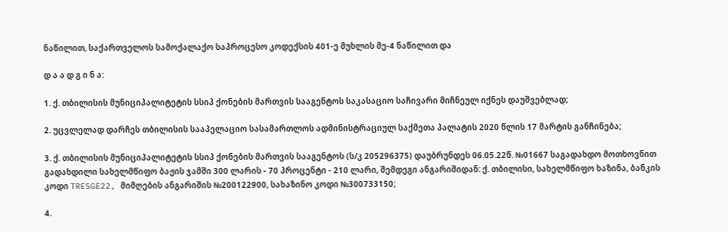ნაწილით, საქართველოს სამოქალაქო საპროცესო კოდექსის 401-ე მუხლის მე-4 ნაწილით და

დ ა ა დ გ ი ნ ა:

1. ქ. თბილისის მუნიციპალიტეტის სსიპ ქონების მართვის სააგენტოს საკასაციო საჩივარი მიჩნეულ იქნეს დაუშვებლად;

2. უცვლელად დარჩეს თბილისის სააპელაციო სასამართლოს ადმინისტრაციულ საქმეთა პალატის 2020 წლის 17 მარტის განჩინება;

3. ქ. თბილისის მუნიციპალიტეტის სსიპ ქონების მართვის სააგენტოს (ს/კ 205296375) დაუბრუნდეს 06.05.22წ. №01667 საგადახდო მოთხოვნით გადახდილი სახელმწიფო ბაჟის ჯამში 300 ლარის - 70 პროცენტი - 210 ლარი, შემდეგი ანგარიშიდან: ქ. თბილისი, სახელმწიფო ხაზინა, ბანკის კოდი TRESGE22, მიმღების ანგარიშის №200122900, სახაზინო კოდი №300733150;

4.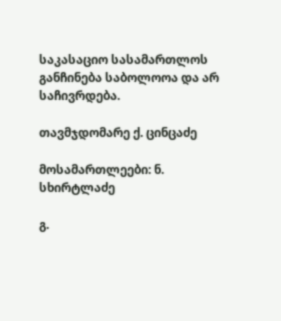საკასაციო სასამართლოს განჩინება საბოლოოა და არ საჩივრდება.

თავმჯდომარე ქ. ცინცაძე

მოსამართლეები: ნ. სხირტლაძე

გ.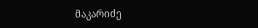მაკარიძე